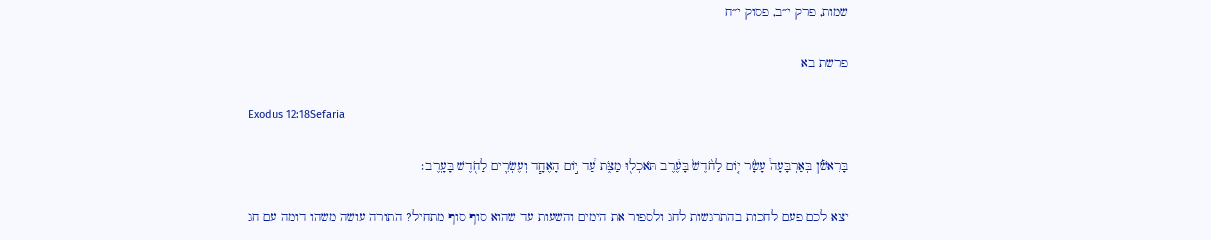שמות, פרק י״ב, פסוק י״ח

פרשת בא

Exodus 12:18Sefaria

בָּרִאשֹׁ֡ן בְּאַרְבָּעָה֩ עָשָׂ֨ר י֤וֹם לַחֹ֙דֶשׁ֙ בָּעֶ֔רֶב תֹּאכְל֖וּ מַצֹּ֑ת עַ֠ד י֣וֹם הָאֶחָ֧ד וְעֶשְׂרִ֛ים לַחֹ֖דֶשׁ בָּעָֽרֶב׃

יצא לכם פעם לחכות בהתרגשות לחג ולספור את הימים והשעות עד שהוא סוף סוף מתחיל? התורה עושה משהו דומה עם חג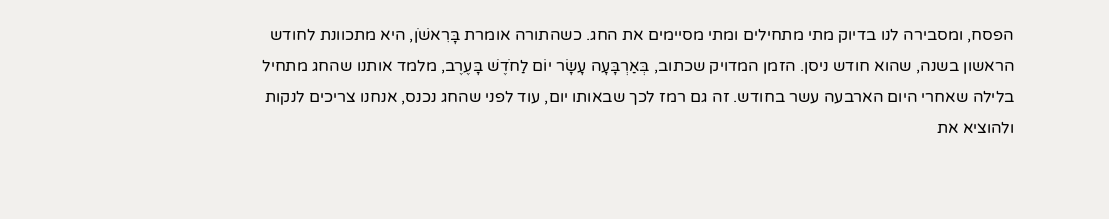הפסח, ומסבירה לנו בדיוק מתי מתחילים ומתי מסיימים את החג. כשהתורה אומרת בָּרִאשֹׁן, היא מתכוונת לחודש הראשון בשנה, שהוא חודש ניסן. הזמן המדויק שכתוב, בְּאַרְבָּעָה עָשָׂר יוֹם לַחֹדֶשׁ בָּעֶרֶב, מלמד אותנו שהחג מתחיל בלילה שאחרי היום הארבעה עשר בחודש. זה גם רמז לכך שבאותו יום, עוד לפני שהחג נכנס, אנחנו צריכים לנקות ולהוציא את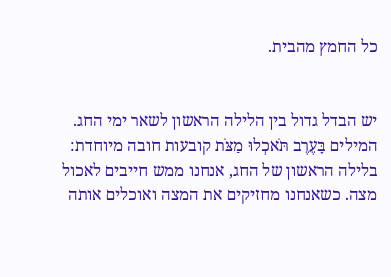כל החמץ מהבית.


יש הבדל גדול בין הלילה הראשון לשאר ימי החג. המילים בָּעֶרֶב תֹּאכְלוּ מַצֹּת קובעות חובה מיוחדת: בלילה הראשון של החג, אנחנו ממש חייבים לאכול מצה. כשאנחנו מחזיקים את המצה ואוכלים אותה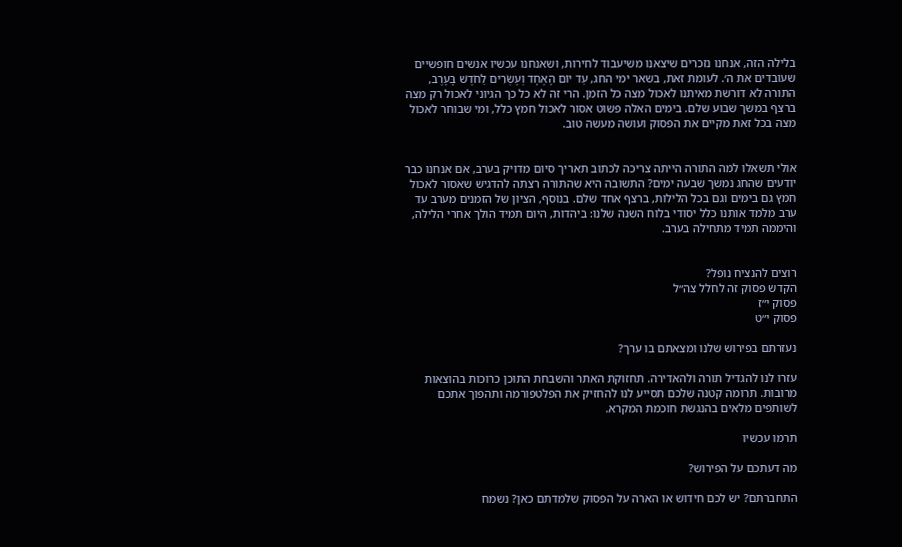בלילה הזה, אנחנו נזכרים שיצאנו משיעבוד לחירות, ושאנחנו עכשיו אנשים חופשיים שעובדים את ה׳. לעומת זאת, בשאר ימי החג, עַד יוֹם הָאֶחָד וְעֶשְׂרִים לַחֹדֶשׁ בָּעָרֶב, התורה לא דורשת מאיתנו לאכול מצה כל הזמן. הרי זה לא כל כך הגיוני לאכול רק מצה ברצף במשך שבוע שלם. בימים האלה פשוט אסור לאכול חמץ כלל, ומי שבוחר לאכול מצה בכל זאת מקיים את הפסוק ועושה מעשה טוב.


אולי תשאלו למה התורה הייתה צריכה לכתוב תאריך סיום מדויק בערב, אם אנחנו כבר יודעים שהחג נמשך שבעה ימים? התשובה היא שהתורה רצתה להדגיש שאסור לאכול חמץ גם בימים וגם בכל הלילות, ברצף אחד שלם. בנוסף, הציון של הזמנים מערב עד ערב מלמד אותנו כלל יסודי בלוח השנה שלנו: ביהדות, היום תמיד הולך אחרי הלילה, והיממה תמיד מתחילה בערב.


רוצים להנציח נופל?
הקדש פסוק זה לחלל צה״ל
פסוק י״ז
פסוק י״ט

נעזרתם בפירוש שלנו ומצאתם בו ערך?

עזרו לנו להגדיל תורה ולהאדירה. תחזוקת האתר והשבחת התוכן כרוכות בהוצאות מרובות. תרומה קטנה שלכם תסייע לנו להחזיק את הפלטפורמה ותהפוך אתכם לשותפים מלאים בהנגשת חוכמת המקרא.

תרמו עכשיו

מה דעתכם על הפירוש?

התחברתם? יש לכם חידוש או הארה על הפסוק שלמדתם כאן? נשמח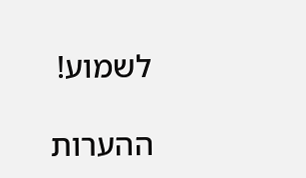לשמוע!

ההערות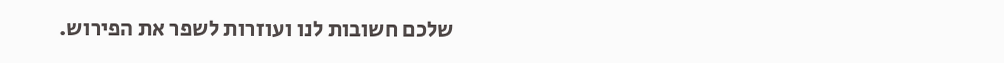שלכם חשובות לנו ועוזרות לשפר את הפירוש.